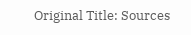Original Title: Sources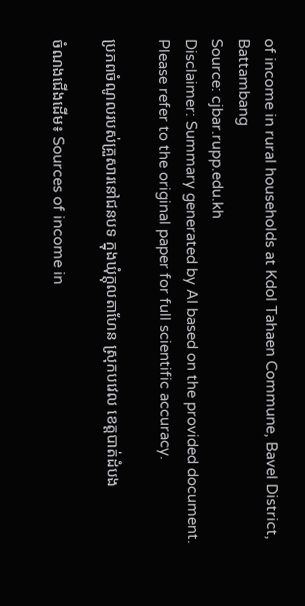of income in rural households at Kdol Tahaen Commune, Bavel District, Battambang
Source: cjbar.rupp.edu.kh
Disclaimer: Summary generated by AI based on the provided document. Please refer to the original paper for full scientific accuracy.

ប្រភពចំណូលរបស់គ្រួសារនៅជនបទ ក្នុងឃុំក្ដុលតាហែន ស្រុកបវេល ខេត្តបាត់ដំបង

ចំណងជើងដើម៖ Sources of income in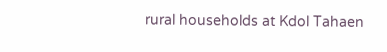rural households at Kdol Tahaen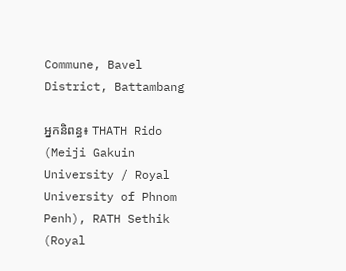Commune, Bavel District, Battambang

អ្នកនិពន្ធ៖ THATH Rido (Meiji Gakuin University / Royal University of Phnom Penh), RATH Sethik (Royal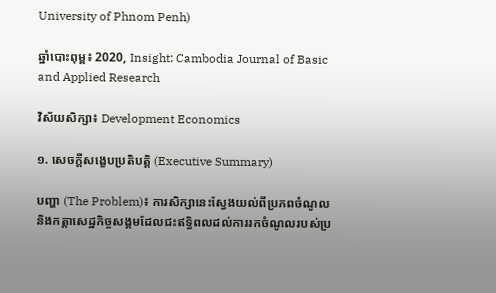University of Phnom Penh)

ឆ្នាំបោះពុម្ព៖ 2020, Insight: Cambodia Journal of Basic and Applied Research

វិស័យសិក្សា៖ Development Economics

១. សេចក្តីសង្ខេបប្រតិបត្តិ (Executive Summary)

បញ្ហា (The Problem)៖ ការសិក្សានេះស្វែងយល់ពីប្រភពចំណូល និងកត្តាសេដ្ឋកិច្ចសង្គមដែលជះឥទ្ធិពលដល់ការរកចំណូលរបស់ប្រ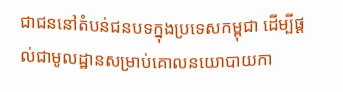ជាជននៅតំបន់ជនបទក្នុងប្រទេសកម្ពុជា ដើម្បីផ្តល់ជាមូលដ្ឋានសម្រាប់គោលនយោបាយកា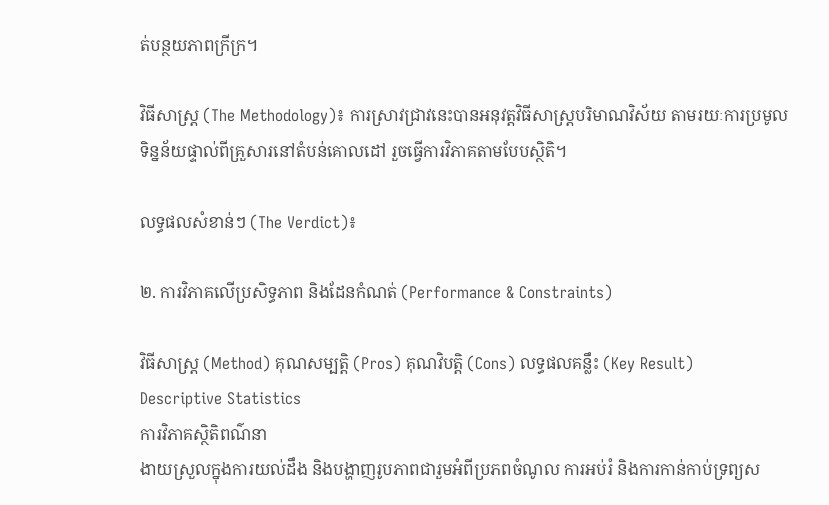ត់បន្ថយភាពក្រីក្រ។

វិធីសាស្ត្រ (The Methodology)៖ ការស្រាវជ្រាវនេះបានអនុវត្តវិធីសាស្ត្របរិមាណវិស័យ តាមរយៈការប្រមូលទិន្នន័យផ្ទាល់ពីគ្រួសារនៅតំបន់គោលដៅ រួចធ្វើការវិភាគតាមបែបស្ថិតិ។

លទ្ធផលសំខាន់ៗ (The Verdict)៖

២. ការវិភាគលើប្រសិទ្ធភាព និងដែនកំណត់ (Performance & Constraints)

វិធីសាស្ត្រ (Method) គុណសម្បត្តិ (Pros) គុណវិបត្តិ (Cons) លទ្ធផលគន្លឹះ (Key Result)
Descriptive Statistics
ការវិភាគស្ថិតិពណ៌នា
ងាយស្រួលក្នុងការយល់ដឹង និងបង្ហាញរូបភាពជារួមអំពីប្រភពចំណូល ការអប់រំ និងការកាន់កាប់ទ្រព្យស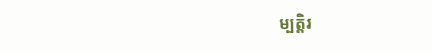ម្បត្តិរ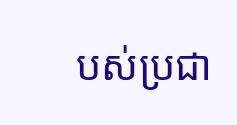បស់ប្រជា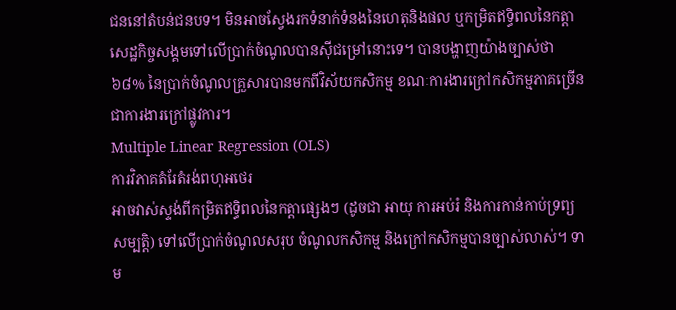ជននៅតំបន់ជនបទ។ មិនអាចស្វែងរកទំនាក់ទំនងនៃហេតុនិងផល ឬកម្រិតឥទ្ធិពលនៃកត្តាសេដ្ឋកិច្ចសង្គមទៅលើប្រាក់ចំណូលបានស៊ីជម្រៅនោះទេ។ បានបង្ហាញយ៉ាងច្បាស់ថា ៦៨% នៃប្រាក់ចំណូលគ្រួសារបានមកពីវិស័យកសិកម្ម ខណៈការងារក្រៅកសិកម្មភាគច្រើនជាការងារក្រៅផ្លូវការ។
Multiple Linear Regression (OLS)
ការវិភាគតំរែតំរង់ពហុអថេរ
អាចវាស់ស្ទង់ពីកម្រិតឥទ្ធិពលនៃកត្តាផ្សេងៗ (ដូចជា អាយុ ការអប់រំ និងការកាន់កាប់ទ្រព្យសម្បត្តិ) ទៅលើប្រាក់ចំណូលសរុប ចំណូលកសិកម្ម និងក្រៅកសិកម្មបានច្បាស់លាស់។ ទាម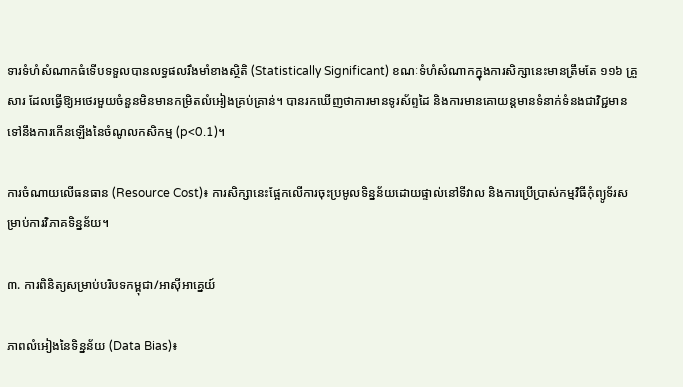ទារទំហំសំណាកធំទើបទទួលបានលទ្ធផលរឹងមាំខាងស្ថិតិ (Statistically Significant) ខណៈទំហំសំណាកក្នុងការសិក្សានេះមានត្រឹមតែ ១១៦ គ្រួសារ ដែលធ្វើឱ្យអថេរមួយចំនួនមិនមានកម្រិតលំអៀងគ្រប់គ្រាន់។ បានរកឃើញថាការមានទូរស័ព្ទដៃ និងការមានគោយន្តមានទំនាក់ទំនងជាវិជ្ជមានទៅនឹងការកើនឡើងនៃចំណូលកសិកម្ម (p<0.1)។

ការចំណាយលើធនធាន (Resource Cost)៖ ការសិក្សានេះផ្អែកលើការចុះប្រមូលទិន្នន័យដោយផ្ទាល់នៅទីវាល និងការប្រើប្រាស់កម្មវិធីកុំព្យូទ័រសម្រាប់ការវិភាគទិន្នន័យ។

៣. ការពិនិត្យសម្រាប់បរិបទកម្ពុជា/អាស៊ីអាគ្នេយ៍

ភាពលំអៀងនៃទិន្នន័យ (Data Bias)៖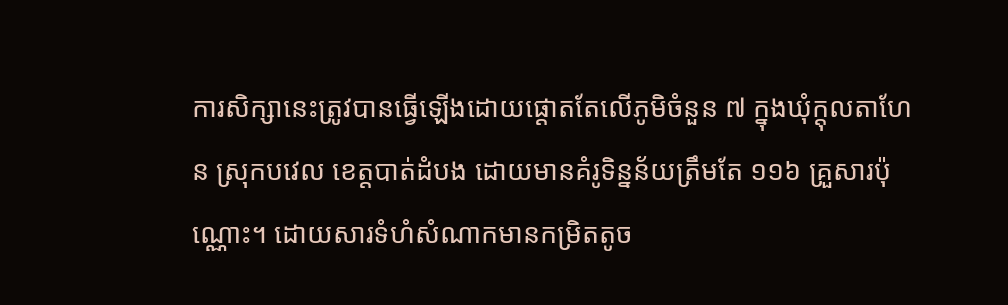ការសិក្សានេះត្រូវបានធ្វើឡើងដោយផ្ដោតតែលើភូមិចំនួន ៧ ក្នុងឃុំក្ដុលតាហែន ស្រុកបវេល ខេត្តបាត់ដំបង ដោយមានគំរូទិន្នន័យត្រឹមតែ ១១៦ គ្រួសារប៉ុណ្ណោះ។ ដោយសារទំហំសំណាកមានកម្រិតតូច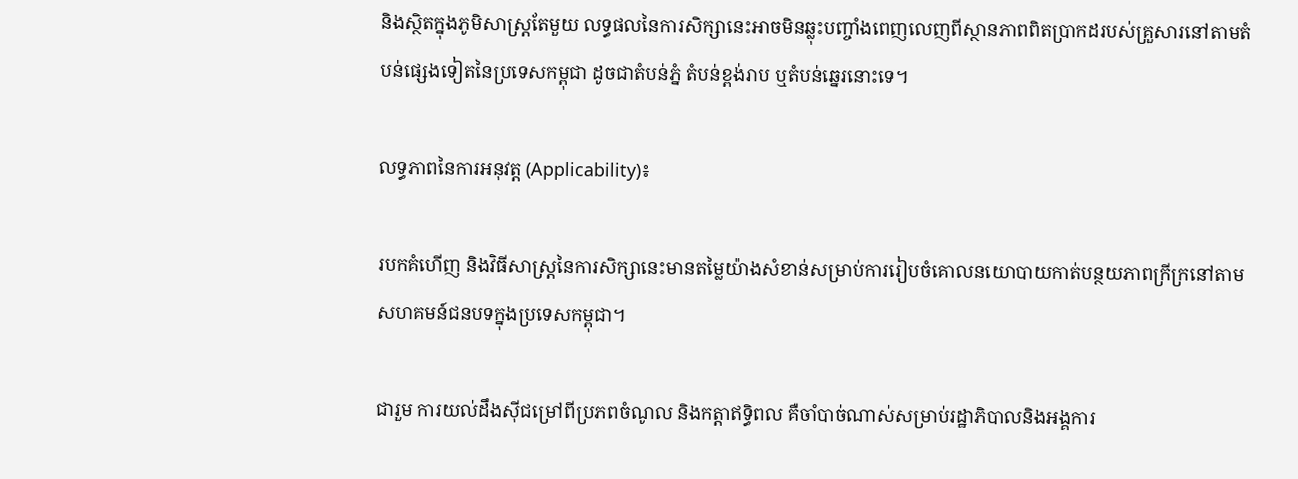និងស្ថិតក្នុងភូមិសាស្ត្រតែមួយ លទ្ធផលនៃការសិក្សានេះអាចមិនឆ្លុះបញ្ចាំងពេញលេញពីស្ថានភាពពិតប្រាកដរបស់គ្រួសារនៅតាមតំបន់ផ្សេងទៀតនៃប្រទេសកម្ពុជា ដូចជាតំបន់ភ្នំ តំបន់ខ្ពង់រាប ឬតំបន់ឆ្នេរនោះទេ។

លទ្ធភាពនៃការអនុវត្ត (Applicability)៖

របកគំហើញ និងវិធីសាស្ត្រនៃការសិក្សានេះមានតម្លៃយ៉ាងសំខាន់សម្រាប់ការរៀបចំគោលនយោបាយកាត់បន្ថយភាពក្រីក្រនៅតាមសហគមន៍ជនបទក្នុងប្រទេសកម្ពុជា។

ជារួម ការយល់ដឹងស៊ីជម្រៅពីប្រភពចំណូល និងកត្តាឥទ្ធិពល គឺចាំបាច់ណាស់សម្រាប់រដ្ឋាភិបាលនិងអង្គការ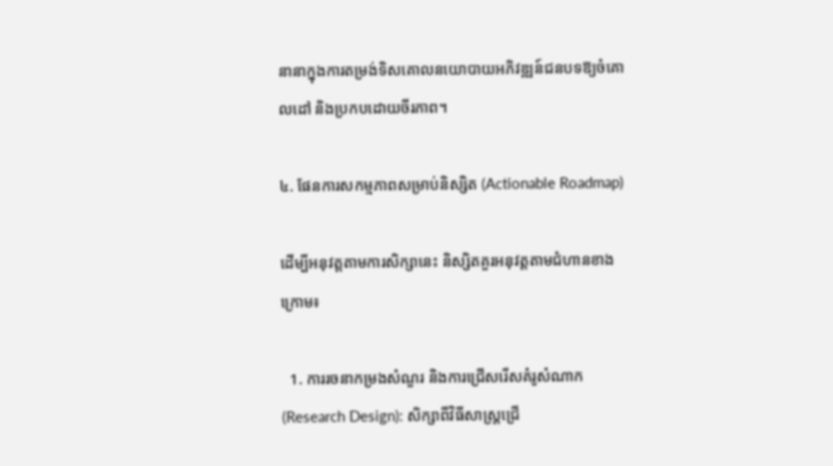នានាក្នុងការតម្រង់ទិសគោលនយោបាយអភិវឌ្ឍន៍ជនបទឱ្យចំគោលដៅ និងប្រកបដោយចីរភាព។

៤. ផែនការសកម្មភាពសម្រាប់និស្សិត (Actionable Roadmap)

ដើម្បីអនុវត្តតាមការសិក្សានេះ និស្សិតគួរអនុវត្តតាមជំហានខាងក្រោម៖

  1. ការរចនាកម្រងសំណួរ និងការជ្រើសរើសគំរូសំណាក (Research Design): សិក្សាពីវិធីសាស្ត្រជ្រើ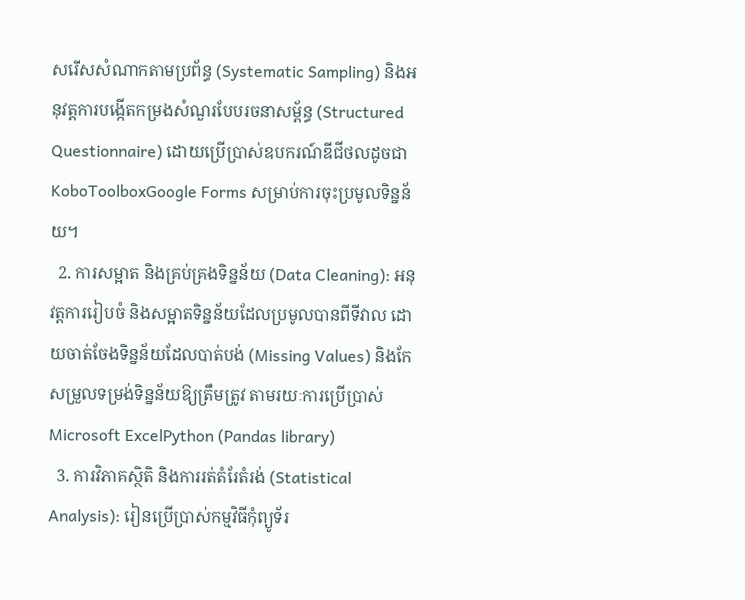សរើសសំណាកតាមប្រព័ន្ធ (Systematic Sampling) និងអនុវត្តការបង្កើតកម្រងសំណួរបែបរចនាសម្ព័ន្ធ (Structured Questionnaire) ដោយប្រើប្រាស់ឧបករណ៍ឌីជីថលដូចជា KoboToolboxGoogle Forms សម្រាប់ការចុះប្រមូលទិន្នន័យ។
  2. ការសម្អាត និងគ្រប់គ្រងទិន្នន័យ (Data Cleaning): អនុវត្តការរៀបចំ និងសម្អាតទិន្នន័យដែលប្រមូលបានពីទីវាល ដោយចាត់ចែងទិន្នន័យដែលបាត់បង់ (Missing Values) និងកែសម្រួលទម្រង់ទិន្នន័យឱ្យត្រឹមត្រូវ តាមរយៈការប្រើប្រាស់ Microsoft ExcelPython (Pandas library)
  3. ការវិភាគស្ថិតិ និងការរត់តំរែតំរង់ (Statistical Analysis): រៀនប្រើប្រាស់កម្មវិធីកុំព្យូទ័រ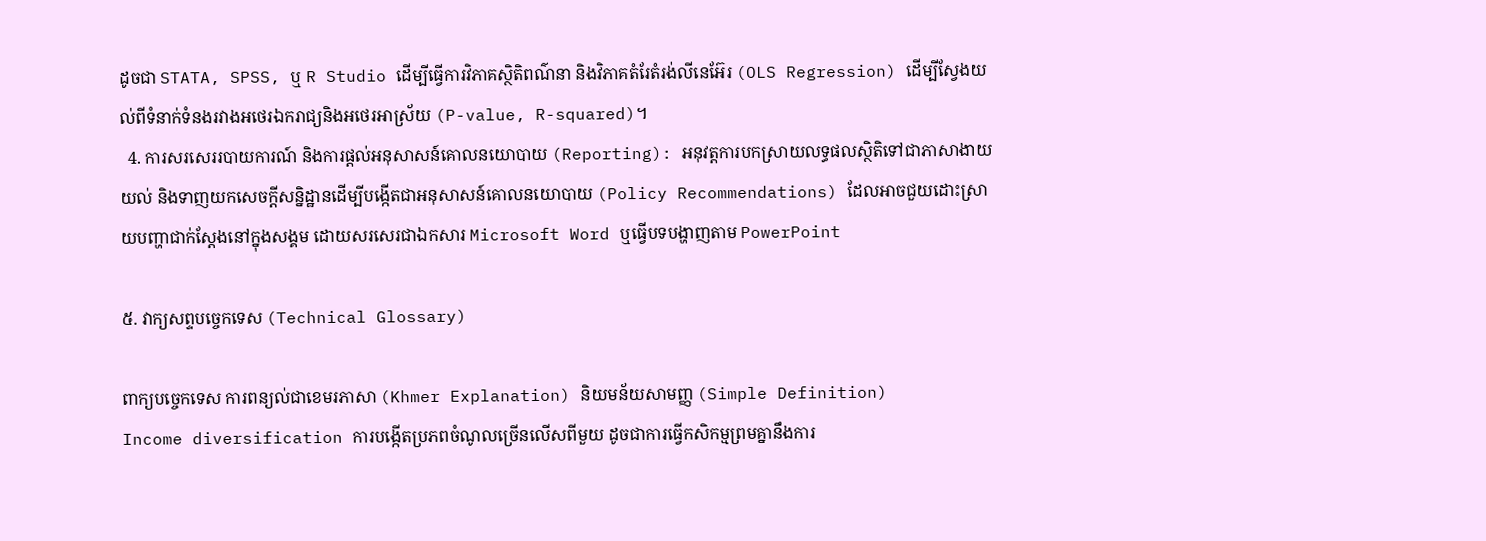ដូចជា STATA, SPSS, ឬ R Studio ដើម្បីធ្វើការវិភាគស្ថិតិពណ៌នា និងវិភាគតំរែតំរង់លីនេអ៊ែរ (OLS Regression) ដើម្បីស្វែងយល់ពីទំនាក់ទំនងរវាងអថេរឯករាជ្យនិងអថេរអាស្រ័យ (P-value, R-squared)។
  4. ការសរសេររបាយការណ៍ និងការផ្ដល់អនុសាសន៍គោលនយោបាយ (Reporting): អនុវត្តការបកស្រាយលទ្ធផលស្ថិតិទៅជាភាសាងាយយល់ និងទាញយកសេចក្ដីសន្និដ្ឋានដើម្បីបង្កើតជាអនុសាសន៍គោលនយោបាយ (Policy Recommendations) ដែលអាចជួយដោះស្រាយបញ្ហាជាក់ស្តែងនៅក្នុងសង្គម ដោយសរសេរជាឯកសារ Microsoft Word ឬធ្វើបទបង្ហាញតាម PowerPoint

៥. វាក្យសព្ទបច្ចេកទេស (Technical Glossary)

ពាក្យបច្ចេកទេស ការពន្យល់ជាខេមរភាសា (Khmer Explanation) និយមន័យសាមញ្ញ (Simple Definition)
Income diversification ការបង្កើតប្រភពចំណូលច្រើនលើសពីមួយ ដូចជាការធ្វើកសិកម្មព្រមគ្នានឹងការ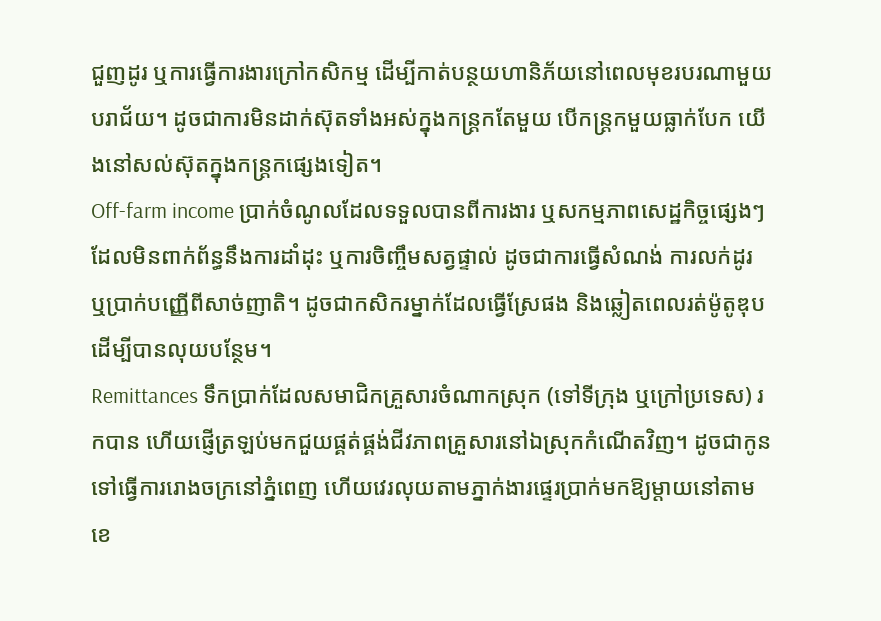ជួញដូរ ឬការធ្វើការងារក្រៅកសិកម្ម ដើម្បីកាត់បន្ថយហានិភ័យនៅពេលមុខរបរណាមួយបរាជ័យ។ ដូចជាការមិនដាក់ស៊ុតទាំងអស់ក្នុងកន្ត្រកតែមួយ បើកន្ត្រកមួយធ្លាក់បែក យើងនៅសល់ស៊ុតក្នុងកន្ត្រកផ្សេងទៀត។
Off-farm income ប្រាក់ចំណូលដែលទទួលបានពីការងារ ឬសកម្មភាពសេដ្ឋកិច្ចផ្សេងៗដែលមិនពាក់ព័ន្ធនឹងការដាំដុះ ឬការចិញ្ចឹមសត្វផ្ទាល់ ដូចជាការធ្វើសំណង់ ការលក់ដូរ ឬប្រាក់បញ្ញើពីសាច់ញាតិ។ ដូចជាកសិករម្នាក់ដែលធ្វើស្រែផង និងឆ្លៀតពេលរត់ម៉ូតូឌុបដើម្បីបានលុយបន្ថែម។
Remittances ទឹកប្រាក់ដែលសមាជិកគ្រួសារចំណាកស្រុក (ទៅទីក្រុង ឬក្រៅប្រទេស) រកបាន ហើយផ្ញើត្រឡប់មកជួយផ្គត់ផ្គង់ជីវភាពគ្រួសារនៅឯស្រុកកំណើតវិញ។ ដូចជាកូនទៅធ្វើការរោងចក្រនៅភ្នំពេញ ហើយវេរលុយតាមភ្នាក់ងារផ្ទេរប្រាក់មកឱ្យម្ដាយនៅតាមខេ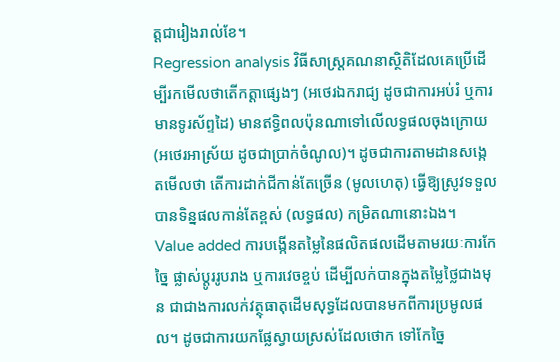ត្តជារៀងរាល់ខែ។
Regression analysis វិធីសាស្ត្រគណនាស្ថិតិដែលគេប្រើដើម្បីរកមើលថាតើកត្តាផ្សេងៗ (អថេរឯករាជ្យ ដូចជាការអប់រំ ឬការមានទូរស័ព្ទដៃ) មានឥទ្ធិពលប៉ុនណាទៅលើលទ្ធផលចុងក្រោយ (អថេរអាស្រ័យ ដូចជាប្រាក់ចំណូល)។ ដូចជាការតាមដានសង្កេតមើលថា តើការដាក់ជីកាន់តែច្រើន (មូលហេតុ) ធ្វើឱ្យស្រូវទទួលបានទិន្នផលកាន់តែខ្ពស់ (លទ្ធផល) កម្រិតណានោះឯង។
Value added ការបង្កើនតម្លៃនៃផលិតផលដើមតាមរយៈការកែច្នៃ ផ្លាស់ប្តូររូបរាង ឬការវេចខ្ចប់ ដើម្បីលក់បានក្នុងតម្លៃថ្លៃជាងមុន ជាជាងការលក់វត្ថុធាតុដើមសុទ្ធដែលបានមកពីការប្រមូលផល។ ដូចជាការយកផ្លែស្វាយស្រស់ដែលថោក ទៅកែច្នៃ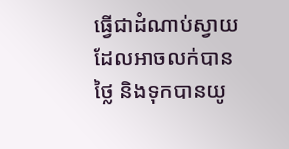ធ្វើជាដំណាប់ស្វាយដែលអាចលក់បានថ្លៃ និងទុកបានយូ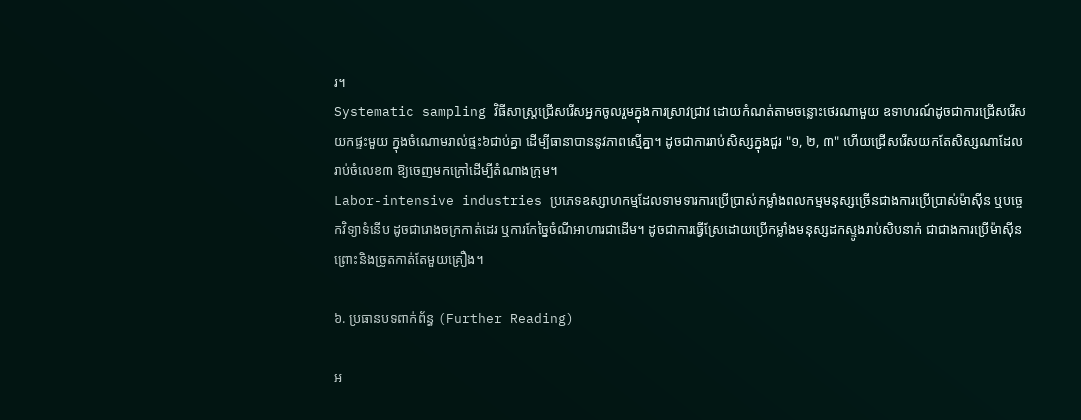រ។
Systematic sampling វិធីសាស្ត្រជ្រើសរើសអ្នកចូលរួមក្នុងការស្រាវជ្រាវ ដោយកំណត់តាមចន្លោះថេរណាមួយ ឧទាហរណ៍ដូចជាការជ្រើសរើសយកផ្ទះមួយ ក្នុងចំណោមរាល់ផ្ទះ៦ជាប់គ្នា ដើម្បីធានាបាននូវភាពស្មើគ្នា។ ដូចជាការរាប់សិស្សក្នុងជួរ "១, ២, ៣" ហើយជ្រើសរើសយកតែសិស្សណាដែលរាប់ចំលេខ៣ ឱ្យចេញមកក្រៅដើម្បីតំណាងក្រុម។
Labor-intensive industries ប្រភេទឧស្សាហកម្មដែលទាមទារការប្រើប្រាស់កម្លាំងពលកម្មមនុស្សច្រើនជាងការប្រើប្រាស់ម៉ាស៊ីន ឬបច្ចេកវិទ្យាទំនើប ដូចជារោងចក្រកាត់ដេរ ឬការកែច្នៃចំណីអាហារជាដើម។ ដូចជាការធ្វើស្រែដោយប្រើកម្លាំងមនុស្សដកស្ទូងរាប់សិបនាក់ ជាជាងការប្រើម៉ាស៊ីនព្រោះនិងច្រូតកាត់តែមួយគ្រឿង។

៦. ប្រធានបទពាក់ព័ន្ធ (Further Reading)

អ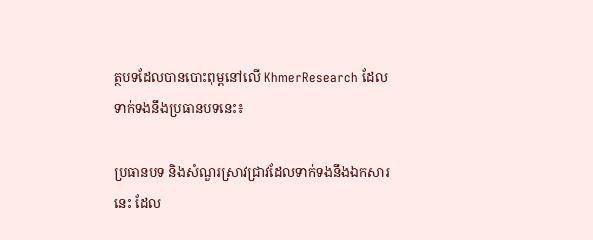ត្ថបទដែលបានបោះពុម្ពនៅលើ KhmerResearch ដែលទាក់ទងនឹងប្រធានបទនេះ៖

ប្រធានបទ និងសំណួរស្រាវជ្រាវដែលទាក់ទងនឹងឯកសារនេះ ដែល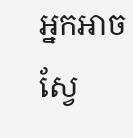អ្នកអាចស្វែ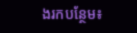ងរកបន្ថែម៖